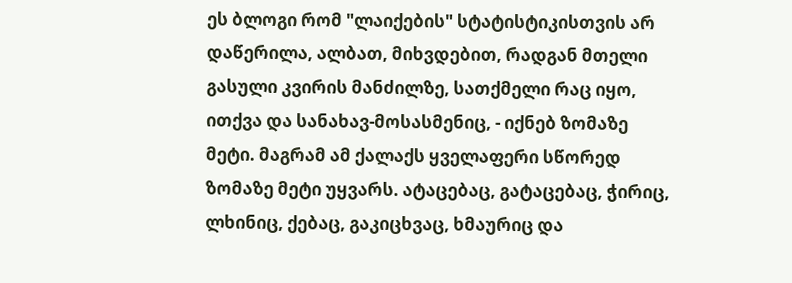ეს ბლოგი რომ "ლაიქების" სტატისტიკისთვის არ დაწერილა, ალბათ, მიხვდებით, რადგან მთელი გასული კვირის მანძილზე, სათქმელი რაც იყო, ითქვა და სანახავ-მოსასმენიც, - იქნებ ზომაზე მეტი. მაგრამ ამ ქალაქს ყველაფერი სწორედ ზომაზე მეტი უყვარს. ატაცებაც, გატაცებაც, ჭირიც, ლხინიც, ქებაც, გაკიცხვაც, ხმაურიც და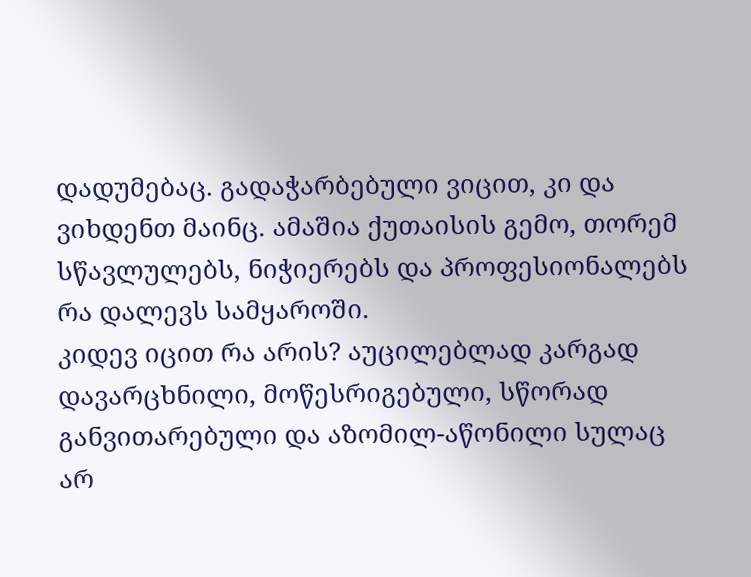დადუმებაც. გადაჭარბებული ვიცით, კი და ვიხდენთ მაინც. ამაშია ქუთაისის გემო, თორემ სწავლულებს, ნიჭიერებს და პროფესიონალებს რა დალევს სამყაროში.
კიდევ იცით რა არის? აუცილებლად კარგად დავარცხნილი, მოწესრიგებული, სწორად განვითარებული და აზომილ-აწონილი სულაც არ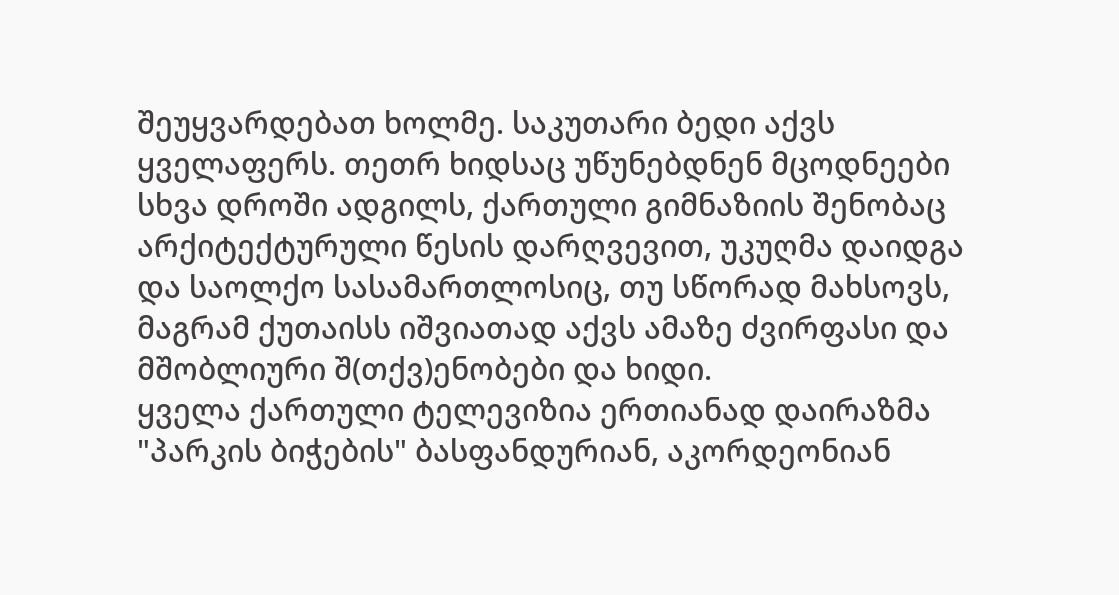შეუყვარდებათ ხოლმე. საკუთარი ბედი აქვს ყველაფერს. თეთრ ხიდსაც უწუნებდნენ მცოდნეები სხვა დროში ადგილს, ქართული გიმნაზიის შენობაც არქიტექტურული წესის დარღვევით, უკუღმა დაიდგა და საოლქო სასამართლოსიც, თუ სწორად მახსოვს, მაგრამ ქუთაისს იშვიათად აქვს ამაზე ძვირფასი და მშობლიური შ(თქვ)ენობები და ხიდი.
ყველა ქართული ტელევიზია ერთიანად დაირაზმა "პარკის ბიჭების" ბასფანდურიან, აკორდეონიან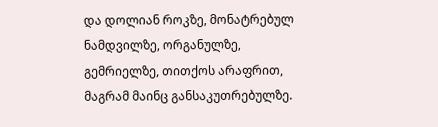და დოლიან როკზე, მონატრებულ ნამდვილზე, ორგანულზე, გემრიელზე, თითქოს არაფრით, მაგრამ მაინც განსაკუთრებულზე.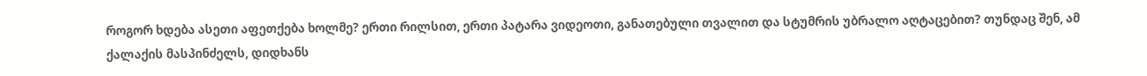როგორ ხდება ასეთი აფეთქება ხოლმე? ერთი რილსით, ერთი პატარა ვიდეოთი, განათებული თვალით და სტუმრის უბრალო აღტაცებით? თუნდაც შენ, ამ ქალაქის მასპინძელს, დიდხანს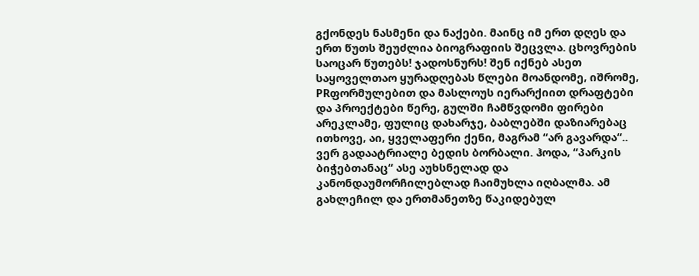გქონდეს ნასმენი და ნაქები. მაინც იმ ერთ დღეს და ერთ წუთს შეუძლია ბიოგრაფიის შეცვლა. ცხოვრების საოცარ წუთებს! ჯადოსნურს! შენ იქნებ ასეთ საყოველთაო ყურადღებას წლები მოანდომე, იშრომე, PRფორმულებით და მასლოუს იერარქიით დრაფტები და პროექტები წერე, გულში ჩამწვდომი ფირები არეკლამე, ფულიც დახარჯე, ბაბლებში დაზიარებაც ითხოვე, აი, ყველაფერი ქენი, მაგრამ “არ გავარდა“.. ვერ გადაატრიალე ბედის ბორბალი. ჰოდა, “პარკის ბიჭებთანაც“ ასე აუხსნელად და კანონდაუმორჩილებლად ჩაიმუხლა იღბალმა. ამ გახლეჩილ და ერთმანეთზე წაკიდებულ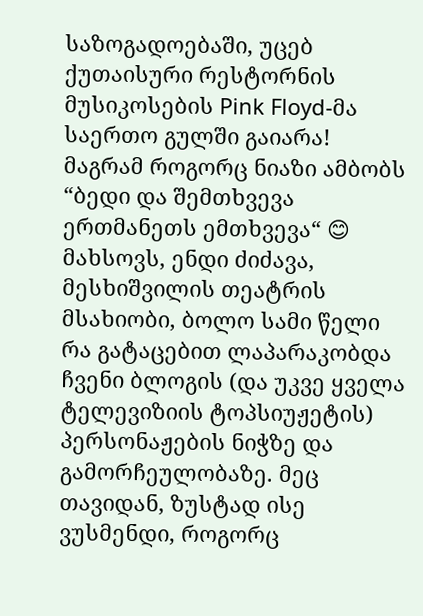საზოგადოებაში, უცებ ქუთაისური რესტორნის მუსიკოსების Pink Floyd-მა საერთო გულში გაიარა!
მაგრამ როგორც ნიაზი ამბობს “ბედი და შემთხვევა ერთმანეთს ემთხვევა“ 😊
მახსოვს, ენდი ძიძავა, მესხიშვილის თეატრის მსახიობი, ბოლო სამი წელი რა გატაცებით ლაპარაკობდა ჩვენი ბლოგის (და უკვე ყველა ტელევიზიის ტოპსიუჟეტის) პერსონაჟების ნიჭზე და გამორჩეულობაზე. მეც თავიდან, ზუსტად ისე ვუსმენდი, როგორც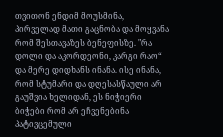თვითონ ენდიმ მოუსმინა, პირველად მათი გაცნობა და მოყვანა რომ შესთავაზეს ბენეფისზე. "რა დოლი და აკორდეონი, კარგი რაო“ და მერე დიდხანს ინანა. ისე ინანა, რომ სტუმარი და დღესასწაული არ გაუშვია ხელიდან, ეს ნიჭიერი ბიჭები რომ არ ეჩვენებინა პატივცემული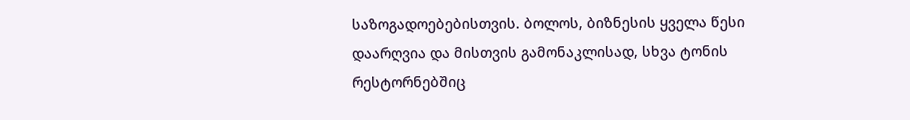საზოგადოებებისთვის. ბოლოს, ბიზნესის ყველა წესი დაარღვია და მისთვის გამონაკლისად, სხვა ტონის რესტორნებშიც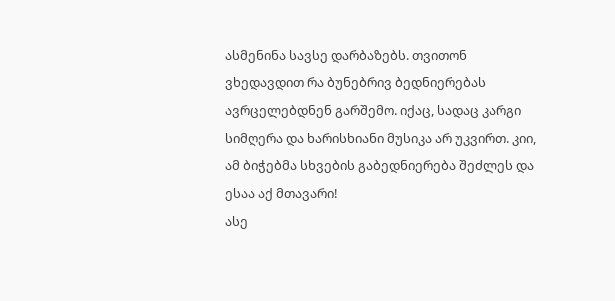ასმენინა სავსე დარბაზებს. თვითონ ვხედავდით რა ბუნებრივ ბედნიერებას ავრცელებდნენ გარშემო. იქაც, სადაც კარგი სიმღერა და ხარისხიანი მუსიკა არ უკვირთ. კიი, ამ ბიჭებმა სხვების გაბედნიერება შეძლეს და ესაა აქ მთავარი!
ასე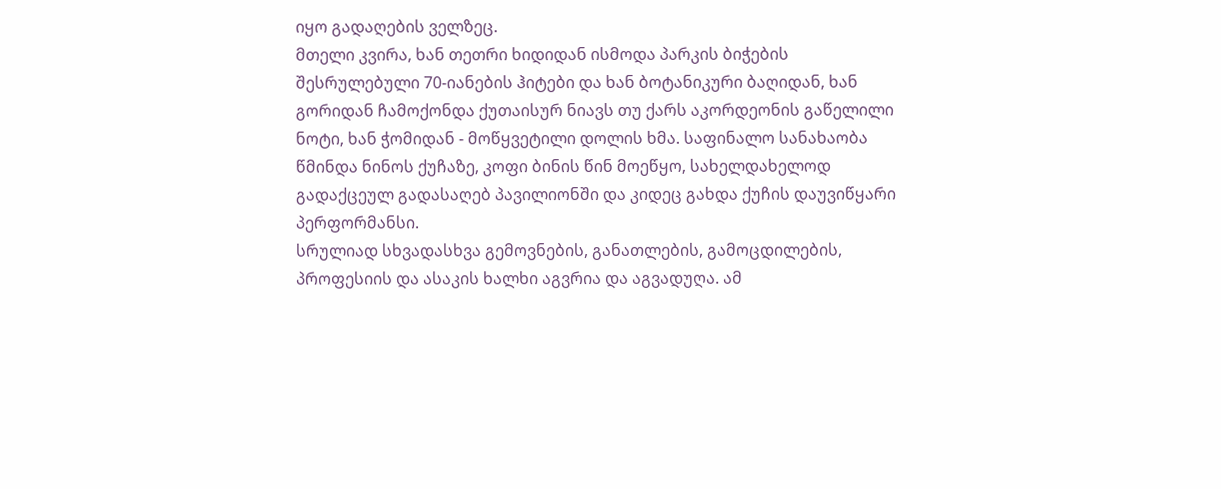იყო გადაღების ველზეც.
მთელი კვირა, ხან თეთრი ხიდიდან ისმოდა პარკის ბიჭების შესრულებული 70-იანების ჰიტები და ხან ბოტანიკური ბაღიდან, ხან გორიდან ჩამოქონდა ქუთაისურ ნიავს თუ ქარს აკორდეონის გაწელილი ნოტი, ხან ჭომიდან - მოწყვეტილი დოლის ხმა. საფინალო სანახაობა წმინდა ნინოს ქუჩაზე, კოფი ბინის წინ მოეწყო, სახელდახელოდ გადაქცეულ გადასაღებ პავილიონში და კიდეც გახდა ქუჩის დაუვიწყარი პერფორმანსი.
სრულიად სხვადასხვა გემოვნების, განათლების, გამოცდილების, პროფესიის და ასაკის ხალხი აგვრია და აგვადუღა. ამ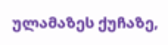ულამაზეს ქუჩაზე,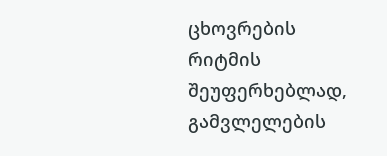ცხოვრების რიტმის შეუფერხებლად, გამვლელების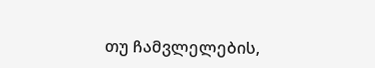თუ ჩამვლელების,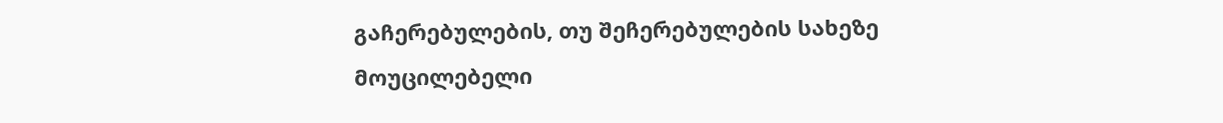გაჩერებულების, თუ შეჩერებულების სახეზე მოუცილებელი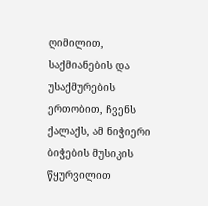ღიმილით, საქმიანების და უსაქმურების ერთობით, ჩვენს ქალაქს, ამ ნიჭიერი ბიჭების მუსიკის წყურვილით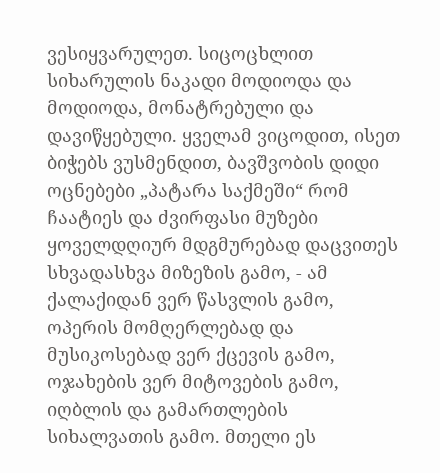ვესიყვარულეთ. სიცოცხლით სიხარულის ნაკადი მოდიოდა და მოდიოდა, მონატრებული და დავიწყებული. ყველამ ვიცოდით, ისეთ ბიჭებს ვუსმენდით, ბავშვობის დიდი ოცნებები „პატარა საქმეში“ რომ ჩაატიეს და ძვირფასი მუზები ყოველდღიურ მდგმურებად დაცვითეს სხვადასხვა მიზეზის გამო, - ამ ქალაქიდან ვერ წასვლის გამო, ოპერის მომღერლებად და მუსიკოსებად ვერ ქცევის გამო, ოჯახების ვერ მიტოვების გამო, იღბლის და გამართლების სიხალვათის გამო. მთელი ეს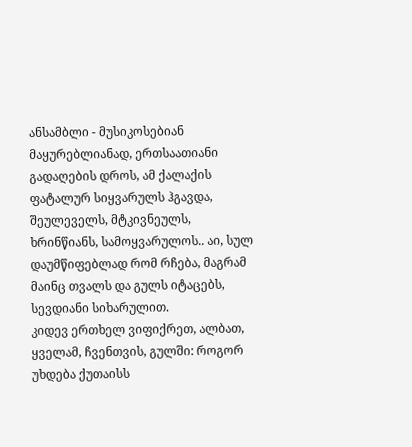ანსამბლი - მუსიკოსებიან მაყურებლიანად, ერთსაათიანი გადაღების დროს, ამ ქალაქის ფატალურ სიყვარულს ჰგავდა, შეულეველს, მტკივნეულს, ხრინწიანს, სამოყვარულოს.. აი, სულ დაუმწიფებლად რომ რჩება, მაგრამ მაინც თვალს და გულს იტაცებს, სევდიანი სიხარულით.
კიდევ ერთხელ ვიფიქრეთ, ალბათ, ყველამ, ჩვენთვის, გულში: როგორ უხდება ქუთაისს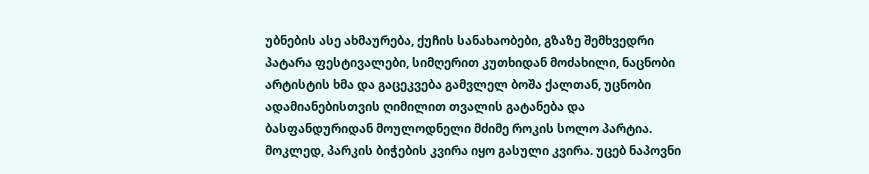უბნების ასე ახმაურება, ქუჩის სანახაობები, გზაზე შემხვედრი პატარა ფესტივალები, სიმღერით კუთხიდან მოძახილი, ნაცნობი არტისტის ხმა და გაცეკვება გამვლელ ბოშა ქალთან, უცნობი ადამიანებისთვის ღიმილით თვალის გატანება და ბასფანდურიდან მოულოდნელი მძიმე როკის სოლო პარტია.
მოკლედ, პარკის ბიჭების კვირა იყო გასული კვირა. უცებ ნაპოვნი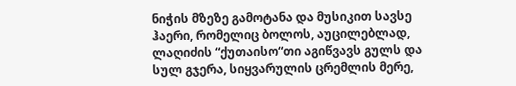ნიჭის მზეზე გამოტანა და მუსიკით სავსე ჰაერი, რომელიც ბოლოს, აუცილებლად, ლაღიძის “ქუთაისო“თი აგიწვავს გულს და სულ გჯერა, სიყვარულის ცრემლის მერე,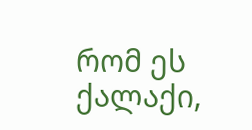რომ ეს ქალაქი,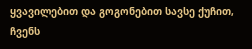ყვავილებით და გოგონებით სავსე ქუჩით, ჩვენს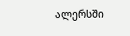ალერსში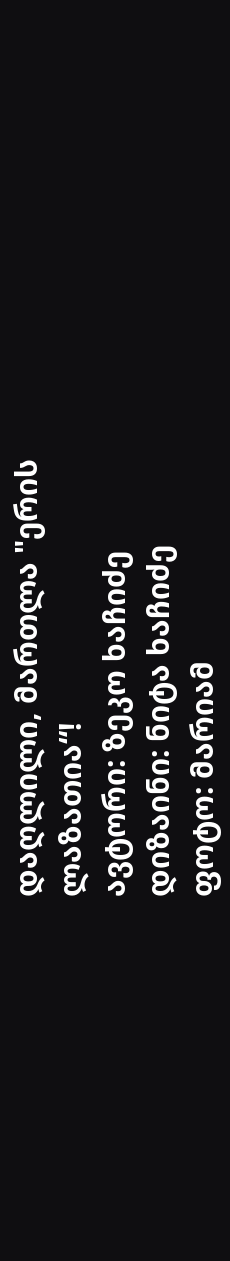დაღლილი, მართლა "ერის ლაზათია“!
ავტორი: ზეკო ხაჩიძე
დიზაინი: ნიტა ხაჩიძე
ფოტო: მარიამ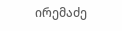ირემაძე